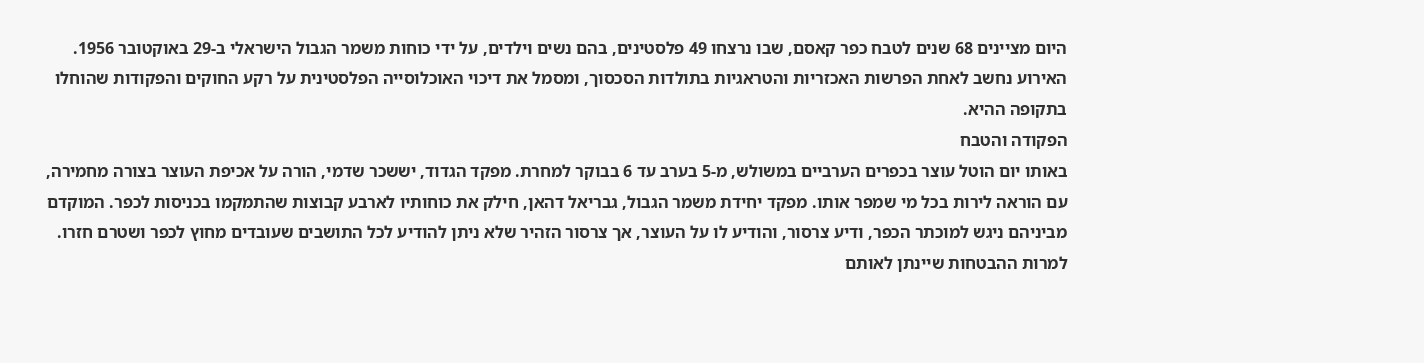היום מציינים 68 שנים לטבח כפר קאסם, שבו נרצחו 49 פלסטינים, בהם נשים וילדים, על ידי כוחות משמר הגבול הישראלי ב-29 באוקטובר 1956. האירוע נחשב לאחת הפרשות האכזריות והטראגיות בתולדות הסכסוך, ומסמל את דיכוי האוכלוסייה הפלסטינית על רקע החוקים והפקודות שהוחלו בתקופה ההיא.
הפקודה והטבח
באותו יום הוטל עוצר בכפרים הערביים במשולש, מ-5 בערב עד 6 בבוקר למחרת. מפקד הגדוד, יששכר שדמי, הורה על אכיפת העוצר בצורה מחמירה, עם הוראה לירות בכל מי שמפר אותו. מפקד יחידת משמר הגבול, גבריאל דהאן, חילק את כוחותיו לארבע קבוצות שהתמקמו בכניסות לכפר. המוקדם מביניהם ניגש למוכתר הכפר, ודיע צרסור, והודיע לו על העוצר, אך צרסור הזהיר שלא ניתן להודיע לכל התושבים שעובדים מחוץ לכפר ושטרם חזרו.
למרות ההבטחות שיינתן לאותם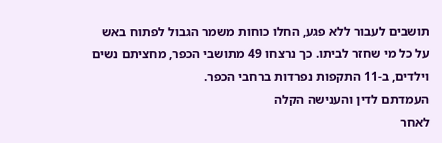תושבים לעבור ללא פגע, החלו כוחות משמר הגבול לפתוח באש על כל מי שחזר לביתו. כך נרצחו 49 מתושבי הכפר, מחציתם נשים וילדים, ב-11 התקפות נפרדות ברחבי הכפר.
העמדתם לדין והענישה הקלה
לאחר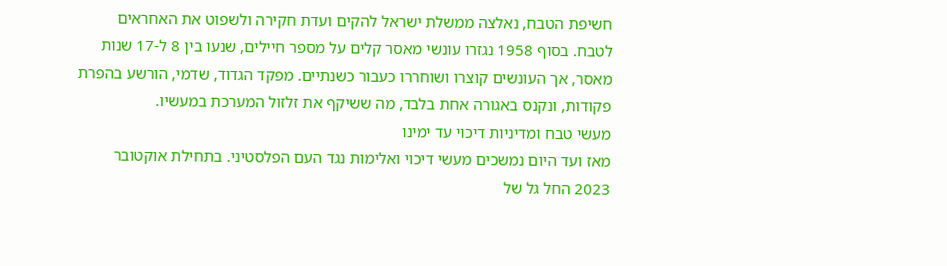חשיפת הטבח, נאלצה ממשלת ישראל להקים ועדת חקירה ולשפוט את האחראים לטבח. בסוף 1958 נגזרו עונשי מאסר קלים על מספר חיילים, שנעו בין 8 ל-17 שנות מאסר, אך העונשים קוצרו ושוחררו כעבור כשנתיים. מפקד הגדוד, שדמי, הורשע בהפרת פקודות, ונקנס באגורה אחת בלבד, מה ששיקף את זלזול המערכת במעשיו.
מעשי טבח ומדיניות דיכוי עד ימינו
מאז ועד היום נמשכים מעשי דיכוי ואלימות נגד העם הפלסטיני. בתחילת אוקטובר 2023 החל גל של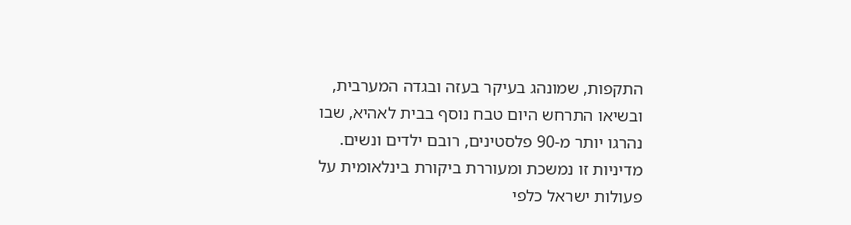התקפות, שמונהג בעיקר בעזה ובגדה המערבית, ובשיאו התרחש היום טבח נוסף בבית לאהיא, שבו נהרגו יותר מ-90 פלסטינים, רובם ילדים ונשים. מדיניות זו נמשכת ומעוררת ביקורת בינלאומית על פעולות ישראל כלפי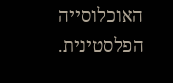האוכלוסייה הפלסטינית.